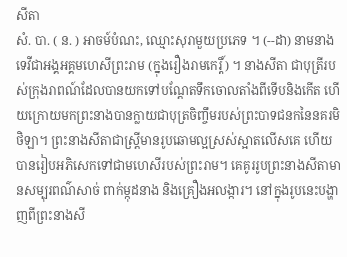សីតា
សំ. បា. ( ន. ) អាចម៍បំណះ, ឈ្មោះសុរាមួយប្រភេទ ។ (--ដា) នាមនាងទេវីជាអង្គអគ្គមហេសីព្រះរាម (ក្នុងរឿងរាមកេរ្តិ៍) ។ នាងសីតា ជាបុត្រីរបស់ក្រុងរាពណ៍ដែលបានយកទៅបណ្តែតទឹកចោលតាំងពីទើបនិងកើត ហើយក្រោយមកព្រះនាងបានក្លាយជាបុត្រចិញ្ចឹមរបស់ព្រះបាទជនកនៃនគរមិថិឡា។ ព្រះនាងសីតាជាស្រ្តីមានរូបឆោមល្អស្រស់ស្អាតលើសគេ ហើយបានរៀបអភិសេកទៅជាមហេសីរបស់ព្រះរាម។ គេគូររូបព្រះនាងសីតាមានសម្បុរពណ៌សាច់ ពាក់ម្កុដនាង និងគ្រឿងអលង្ការ។ នៅក្នុងរូបនេះបង្ហាញពីព្រះនាងសី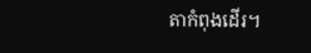តាកំពុងដើរ។